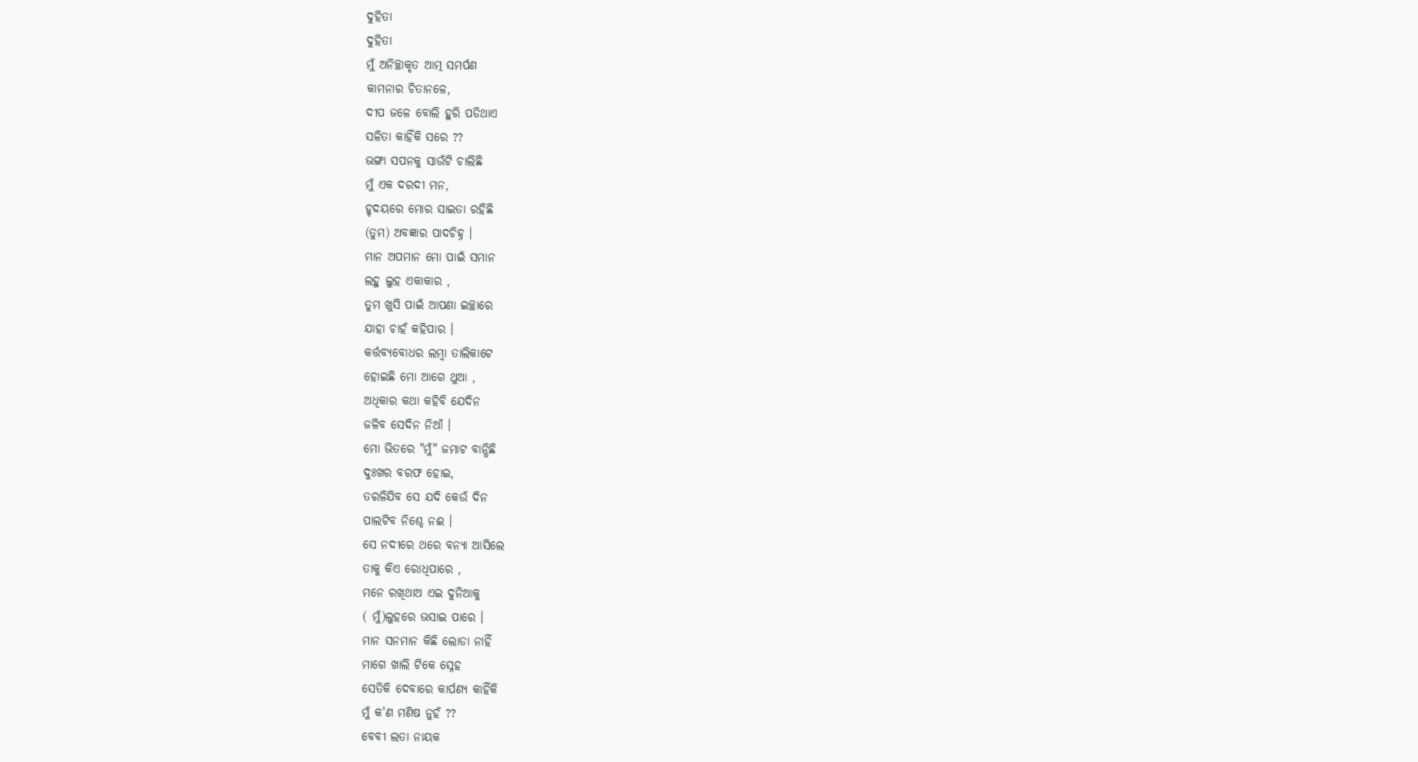ଦୁହିତା
ଦୁହିତା
ମୁଁ ଅନିଚ୍ଛାକୃତ ଆତ୍ମ ସମର୍ପଣ
କାମନାର ଚିତାନଳେ,
ଦୀପ ଜଳେ ବୋଲି ହୁରି ପଡିଥାଏ
ସଳିତା କାହିଁକି ସରେ ??
ଭଙ୍ଗା ସପନକୁ ସାଉଁଟି ଚାଲିଛି
ମୁଁ ଏକ ଦରଦୀ ମନ,
ହୃଦୟରେ ମୋର ସାଇତା ରହିଛି
(ତୁମ) ଅବଜ୍ଞାର ପାଦଚିହ୍ନ ।
ମାନ ଅପମାନ ମୋ ପାଇଁ ସମାନ
ଲହୁ ଲୁହ ଏକାକାର ,
ତୁମ ଖୁସି ପାଇଁ ଆପଣା ଇଚ୍ଛାରେ
ଯାହା ଚାହଁ କହିପାର ।
କର୍ତ୍ତବ୍ୟବୋଧର ଲମ୍ବା ତାଲିକାଟେ
ହୋଇଛି ମୋ ଆଗେ ଥୁଆ ,
ଅଧିକାର କଥା କହିବି ଯେଦିନ
ଜଳିବ ସେଦିନ ନିଆଁ ।
ମୋ ଭିତରେ "ମୁଁ" ଜମାଟ ବାନ୍ଧିଛି
ଦୁଃଖର ବରଫ ହୋଇ,
ତରଳିଯିବ ସେ ଯଦି କେଉଁ ଦିନ
ପାଲଟିବ ନିଶ୍ଚେ ନଈ ।
ସେ ନଦୀରେ ଥରେ ବନ୍ୟା ଆସିଲେ
ତାକୁ କିଏ ରୋଧିପାରେ ,
ମନେ ରଖିଥାଅ ଏଇ ଦୁନିଆକୁ
( ମୁଁ)ଲୁହରେ ଭସାଇ ପାରେ ।
ମାନ ସନମାନ କିଛି ଲୋଡା ନାହିଁ
ମାଗେ ଖାଲି ଟିକେ ସ୍ନେହ
ସେତିକି ଦେବାରେ କାର୍ପଣ୍ୟ କାହିଁକି
ମୁଁ କ'ଣ ମଣିଷ ନୁହଁ ??
ବେବୀ ଲତା ନାୟକ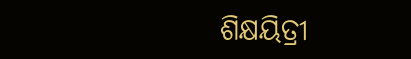ଶିକ୍ଷୟିତ୍ରୀ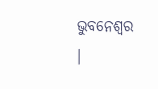ଭୁବନେଶ୍ଵର ।